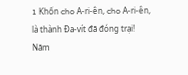1 Khốn cho A-ri-ên, cho A-ri-ên, là thành Đa-vít đã đóng trại! Năm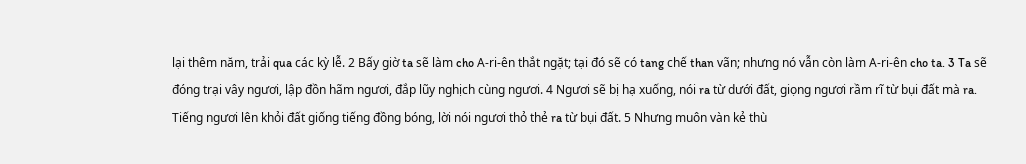lại thêm năm, trải qua các kỳ lễ. 2 Bấy giờ ta sẽ làm cho A-ri-ên thắt ngặt; tại đó sẽ có tang chế than vãn; nhưng nó vẫn còn làm A-ri-ên cho ta. 3 Ta sẽ đóng trại vây ngươi, lập đồn hãm ngươi, đắp lũy nghịch cùng ngươi. 4 Ngươi sẽ bị hạ xuống, nói ra từ dưới đất, giọng ngươi rầm rĩ từ bụi đất mà ra. Tiếng ngươi lên khỏi đất giống tiếng đồng bóng, lời nói ngươi thỏ thẻ ra từ bụi đất. 5 Nhưng muôn vàn kẻ thù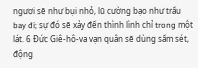ngươi sẽ như bụi nhỏ, lũ cường bạo như trấu bay đi; sự đó sẽ xảy đến thình lình chỉ trong một lát. 6 Đức Giê-hô-va vạn quân sẽ dùng sấm sét, động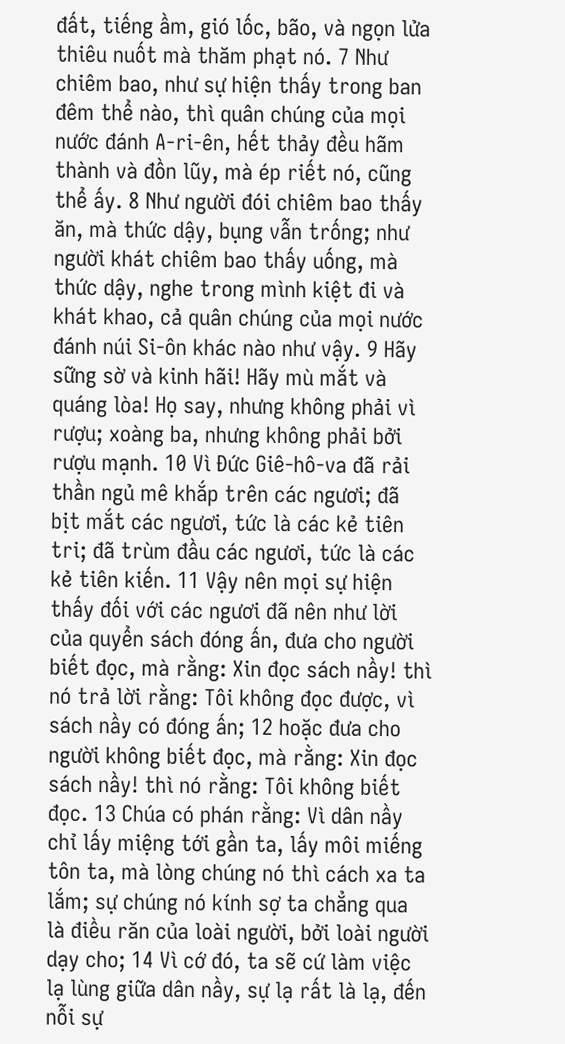đất, tiếng ầm, gió lốc, bão, và ngọn lửa thiêu nuốt mà thăm phạt nó. 7 Như chiêm bao, như sự hiện thấy trong ban đêm thể nào, thì quân chúng của mọi nước đánh A-ri-ên, hết thảy đều hãm thành và đồn lũy, mà ép riết nó, cũng thể ấy. 8 Như người đói chiêm bao thấy ăn, mà thức dậy, bụng vẫn trống; như người khát chiêm bao thấy uống, mà thức dậy, nghe trong mình kiệt đi và khát khao, cả quân chúng của mọi nước đánh núi Si-ôn khác nào như vậy. 9 Hãy sững sờ và kinh hãi! Hãy mù mắt và quáng lòa! Họ say, nhưng không phải vì rượu; xoàng ba, nhưng không phải bởi rượu mạnh. 10 Vì Đức Giê-hô-va đã rải thần ngủ mê khắp trên các ngươi; đã bịt mắt các ngươi, tức là các kẻ tiên tri; đã trùm đầu các ngươi, tức là các kẻ tiên kiến. 11 Vậy nên mọi sự hiện thấy đối với các ngươi đã nên như lời của quyển sách đóng ấn, đưa cho người biết đọc, mà rằng: Xin đọc sách nầy! thì nó trả lời rằng: Tôi không đọc được, vì sách nầy có đóng ấn; 12 hoặc đưa cho người không biết đọc, mà rằng: Xin đọc sách nầy! thì nó rằng: Tôi không biết đọc. 13 Chúa có phán rằng: Vì dân nầy chỉ lấy miệng tới gần ta, lấy môi miếng tôn ta, mà lòng chúng nó thì cách xa ta lắm; sự chúng nó kính sợ ta chẳng qua là điều răn của loài người, bởi loài người dạy cho; 14 Vì cớ đó, ta sẽ cứ làm việc lạ lùng giữa dân nầy, sự lạ rất là lạ, đến nỗi sự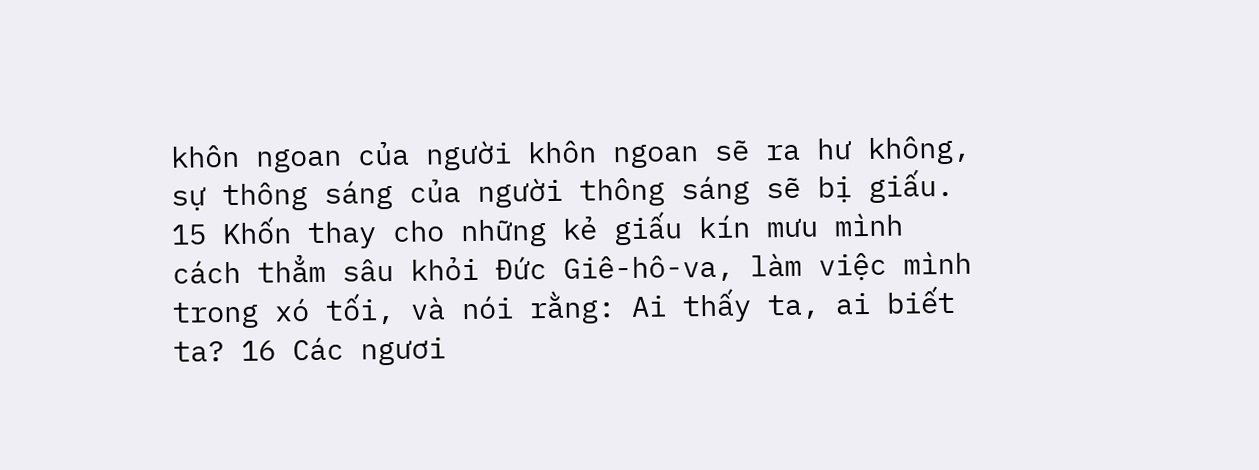khôn ngoan của người khôn ngoan sẽ ra hư không, sự thông sáng của người thông sáng sẽ bị giấu. 15 Khốn thay cho những kẻ giấu kín mưu mình cách thẳm sâu khỏi Đức Giê-hô-va, làm việc mình trong xó tối, và nói rằng: Ai thấy ta, ai biết ta? 16 Các ngươi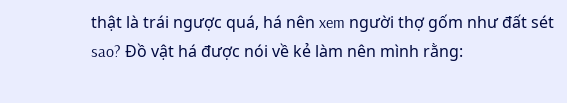thật là trái ngược quá, há nên xem người thợ gốm như đất sét sao? Đồ vật há được nói về kẻ làm nên mình rằng: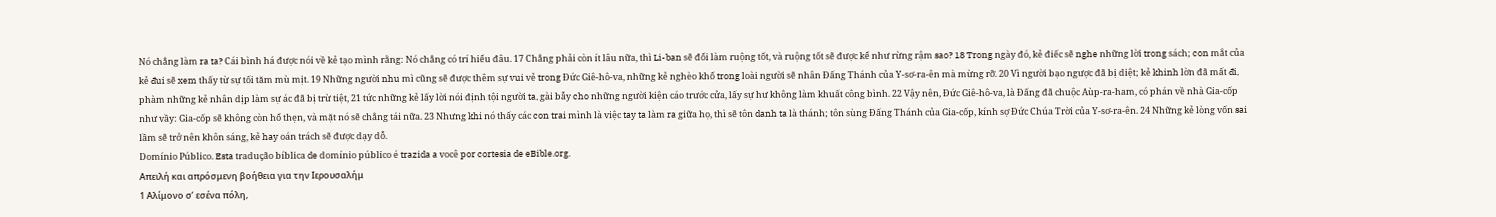Nó chẳng làm ra ta? Cái bình há được nói về kẻ tạo mình rằng: Nó chẳng có trí hiểu đâu. 17 Chẳng phải còn ít lâu nữa, thì Li-ban sẽ đổi làm ruộng tốt, và ruộng tốt sẽ được kể như rừng rậm sao? 18 Trong ngày đó, kẻ điếc sẽ nghe những lời trong sách; con mắt của kẻ đui sẽ xem thấy từ sự tối tăm mù mịt. 19 Những người nhu mì cũng sẽ được thêm sự vui vẻ trong Đức Giê-hô-va, những kẻ nghèo khổ trong loài người sẽ nhân Đấng Thánh của Y-sơ-ra-ên mà mừng rỡ. 20 Vì người bạo ngược đã bị diệt; kẻ khinh lờn đã mất đi, phàm những kẻ nhân dịp làm sự ác đã bị trừ tiệt, 21 tức những kẻ lấy lời nói định tội người ta, gài bẫy cho những người kiện cáo trước cửa, lấy sự hư không làm khuất công bình. 22 Vậy nên, Đức Giê-hô-va, là Đấng đã chuộc Aùp-ra-ham, có phán về nhà Gia-cốp như vầy: Gia-cốp sẽ không còn hổ thẹn, và mặt nó sẽ chẳng tái nữa. 23 Nhưng khi nó thấy các con trai mình là việc tay ta làm ra giữa họ, thì sẽ tôn danh ta là thánh; tôn sùng Đấng Thánh của Gia-cốp, kính sợ Đức Chúa Trời của Y-sơ-ra-ên. 24 Những kẻ lòng vốn sai lầm sẽ trở nên khôn sáng, kẻ hay oán trách sẽ được dạy dỗ.
Domínio Público. Esta tradução bíblica de domínio público é trazida a você por cortesia de eBible.org.
Απειλή και απρόσμενη βοήθεια για την Ιερουσαλήμ
1 Αλίμονο σ’ εσένα πόλη,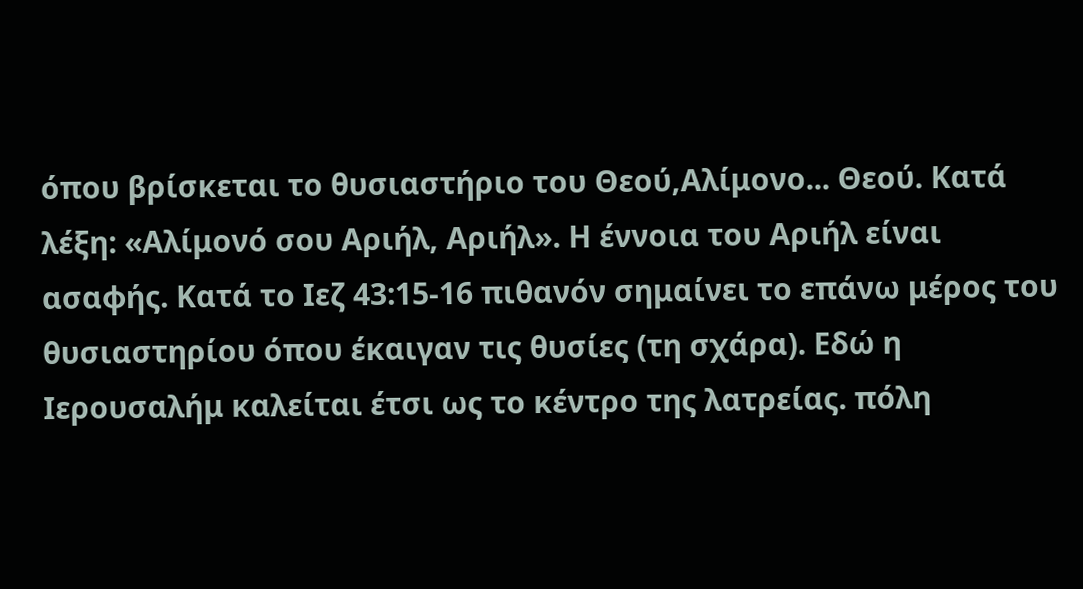όπου βρίσκεται το θυσιαστήριο του Θεού,Αλίμονο... Θεού. Κατά λέξη: «Αλίμονό σου Αριήλ, Αριήλ». Η έννοια του Αριήλ είναι ασαφής. Κατά το Ιεζ 43:15-16 πιθανόν σημαίνει το επάνω μέρος του θυσιαστηρίου όπου έκαιγαν τις θυσίες (τη σχάρα). Εδώ η Ιερουσαλήμ καλείται έτσι ως το κέντρο της λατρείας. πόλη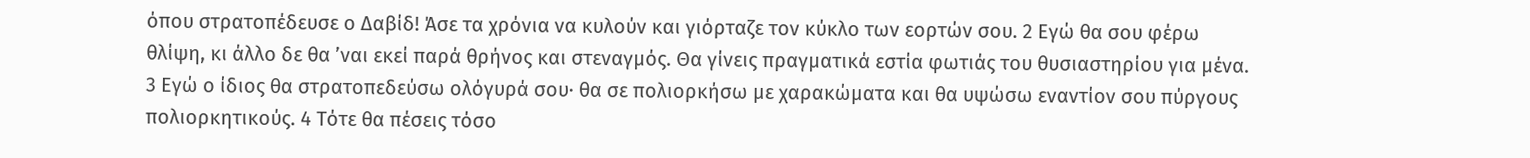όπου στρατοπέδευσε ο Δαβίδ! Άσε τα χρόνια να κυλούν και γιόρταζε τον κύκλο των εορτών σου. 2 Εγώ θα σου φέρω θλίψη, κι άλλο δε θα ’ναι εκεί παρά θρήνος και στεναγμός. Θα γίνεις πραγματικά εστία φωτιάς του θυσιαστηρίου για μένα. 3 Εγώ ο ίδιος θα στρατοπεδεύσω ολόγυρά σου· θα σε πολιορκήσω με χαρακώματα και θα υψώσω εναντίον σου πύργους πολιορκητικούς. 4 Τότε θα πέσεις τόσο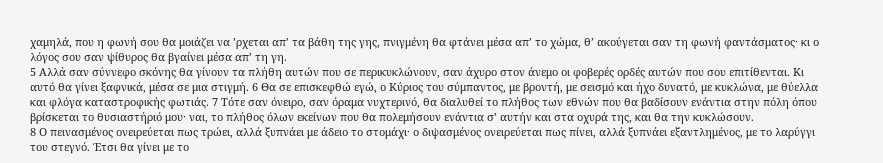χαμηλά, που η φωνή σου θα μοιάζει να ’ρχεται απ’ τα βάθη της γης, πνιγμένη θα φτάνει μέσα απ’ το χώμα, θ’ ακούγεται σαν τη φωνή φαντάσματος· κι ο λόγος σου σαν ψίθυρος θα βγαίνει μέσα απ’ τη γη.
5 Αλλά σαν σύννεφο σκόνης θα γίνουν τα πλήθη αυτών που σε περικυκλώνουν, σαν άχυρο στον άνεμο οι φοβερές ορδές αυτών που σου επιτίθενται. Κι αυτό θα γίνει ξαφνικά, μέσα σε μια στιγμή. 6 Θα σε επισκεφθώ εγώ, ο Κύριος του σύμπαντος, με βροντή, με σεισμό και ήχο δυνατό, με κυκλώνα, με θύελλα και φλόγα καταστροφικής φωτιάς. 7 Τότε σαν όνειρο, σαν όραμα νυχτερινό, θα διαλυθεί το πλήθος των εθνών που θα βαδίσουν ενάντια στην πόλη όπου βρίσκεται το θυσιαστήριό μου· ναι, το πλήθος όλων εκείνων που θα πολεμήσουν ενάντια σ’ αυτήν και στα οχυρά της, και θα την κυκλώσουν.
8 Ο πεινασμένος ονειρεύεται πως τρώει, αλλά ξυπνάει με άδειο το στομάχι· ο διψασμένος ονειρεύεται πως πίνει, αλλά ξυπνάει εξαντλημένος, με το λαρύγγι του στεγνό. Έτσι θα γίνει με το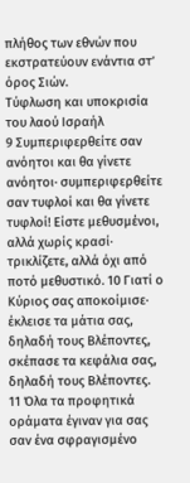πλήθος των εθνών που εκστρατεύουν ενάντια στ’ όρος Σιών.
Τύφλωση και υποκρισία του λαού Ισραήλ
9 Συμπεριφερθείτε σαν ανόητοι και θα γίνετε ανόητοι· συμπεριφερθείτε σαν τυφλοί και θα γίνετε τυφλοί! Είστε μεθυσμένοι, αλλά χωρίς κρασί· τρικλίζετε, αλλά όχι από ποτό μεθυστικό. 10 Γιατί ο Κύριος σας αποκοίμισε· έκλεισε τα μάτια σας, δηλαδή τους Βλέποντες, σκέπασε τα κεφάλια σας, δηλαδή τους Βλέποντες.
11 Όλα τα προφητικά οράματα έγιναν για σας σαν ένα σφραγισμένο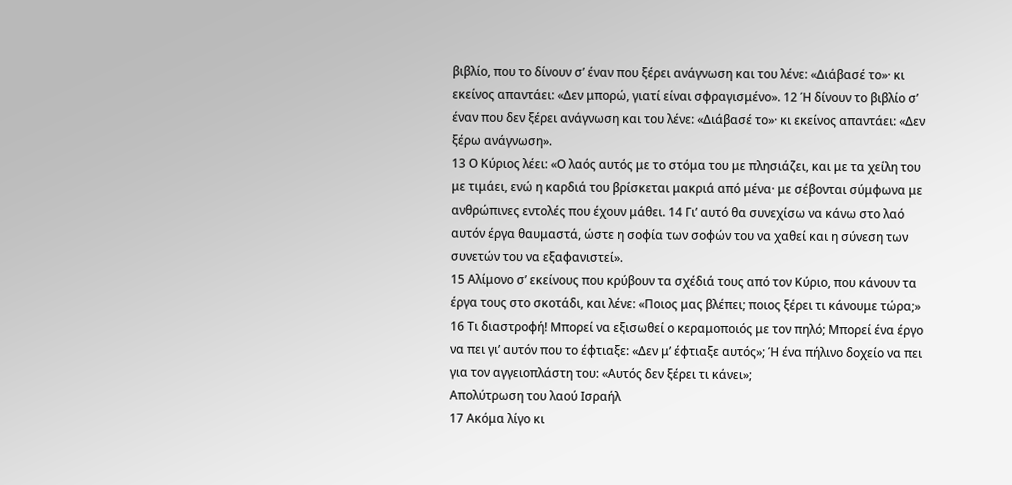βιβλίο, που το δίνουν σ’ έναν που ξέρει ανάγνωση και του λένε: «Διάβασέ το»· κι εκείνος απαντάει: «Δεν μπορώ, γιατί είναι σφραγισμένο». 12 Ή δίνουν το βιβλίο σ’ έναν που δεν ξέρει ανάγνωση και του λένε: «Διάβασέ το»· κι εκείνος απαντάει: «Δεν ξέρω ανάγνωση».
13 Ο Κύριος λέει: «Ο λαός αυτός με το στόμα του με πλησιάζει, και με τα χείλη του με τιμάει, ενώ η καρδιά του βρίσκεται μακριά από μένα· με σέβονται σύμφωνα με ανθρώπινες εντολές που έχουν μάθει. 14 Γι’ αυτό θα συνεχίσω να κάνω στο λαό αυτόν έργα θαυμαστά, ώστε η σοφία των σοφών του να χαθεί και η σύνεση των συνετών του να εξαφανιστεί».
15 Αλίμονο σ’ εκείνους που κρύβουν τα σχέδιά τους από τον Κύριο, που κάνουν τα έργα τους στο σκοτάδι, και λένε: «Ποιος μας βλέπει; ποιος ξέρει τι κάνουμε τώρα;» 16 Τι διαστροφή! Μπορεί να εξισωθεί ο κεραμοποιός με τον πηλό; Μπορεί ένα έργο να πει γι’ αυτόν που το έφτιαξε: «Δεν μ’ έφτιαξε αυτός»; Ή ένα πήλινο δοχείο να πει για τον αγγειοπλάστη του: «Αυτός δεν ξέρει τι κάνει»;
Απολύτρωση του λαού Ισραήλ
17 Ακόμα λίγο κι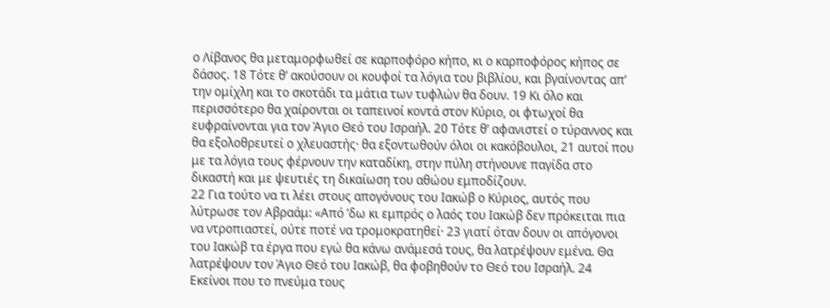ο Λίβανος θα μεταμορφωθεί σε καρποφόρο κήπο, κι ο καρποφόρος κήπος σε δάσος. 18 Τότε θ’ ακούσουν οι κουφοί τα λόγια του βιβλίου, και βγαίνοντας απ’ την ομίχλη και το σκοτάδι τα μάτια των τυφλών θα δουν. 19 Κι όλο και περισσότερο θα χαίρονται οι ταπεινοί κοντά στον Κύριο, οι φτωχοί θα ευφραίνονται για τον Άγιο Θεό του Ισραήλ. 20 Τότε θ’ αφανιστεί ο τύραννος και θα εξολοθρευτεί ο χλευαστής· θα εξοντωθούν όλοι οι κακόβουλοι, 21 αυτοί που με τα λόγια τους φέρνουν την καταδίκη, στην πύλη στήνουνε παγίδα στο δικαστή και με ψευτιές τη δικαίωση του αθώου εμποδίζουν.
22 Για τούτο να τι λέει στους απογόνους του Ιακώβ ο Κύριος, αυτός που λύτρωσε τον Αβραάμ: «Από ’δω κι εμπρός ο λαός του Ιακώβ δεν πρόκειται πια να ντροπιαστεί, ούτε ποτέ να τρομοκρατηθεί· 23 γιατί όταν δουν οι απόγονοι του Ιακώβ τα έργα που εγώ θα κάνω ανάμεσά τους, θα λατρέψουν εμένα. Θα λατρέψουν τον Άγιο Θεό του Ιακώβ, θα φοβηθούν το Θεό του Ισραήλ. 24 Εκείνοι που το πνεύμα τους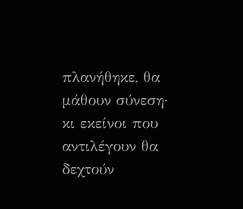πλανήθηκε, θα μάθουν σύνεση· κι εκείνοι που αντιλέγουν θα δεχτούν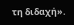τη διδαχή».